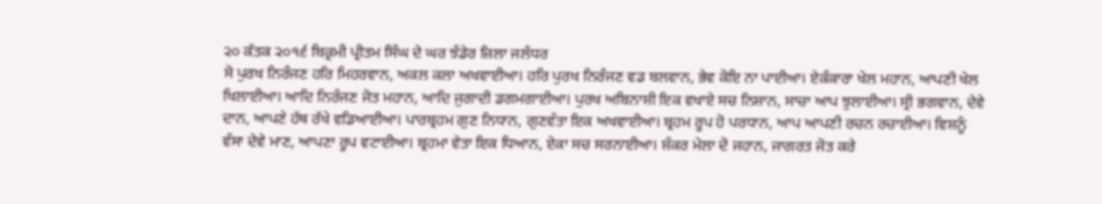੨੦ ਕੱਤਕ ੨੦੧੬ ਬਿਕ੍ਰਮੀ ਪ੍ਰੀਤਮ ਸਿੰਘ ਦੇ ਘਰ ਝੰਡੇਰ ਜ਼ਿਲਾ ਜਲੰਧਰ
ਸੋ ਪੁਰਖ ਨਿਰੰਜਣ ਹਰਿ ਮਿਹਰਵਾਨ, ਅਕਲ ਕਲਾ ਅਖਵਾਈਆ। ਹਰਿ ਪੁਰਖ ਨਿਰੰਜਣ ਵਡ ਬਲਵਾਨ, ਭੇਵ ਕੋਇ ਨਾ ਪਾਈਆ। ਏਕੰਕਾਰਾ ਖੇਲ ਮਹਾਨ, ਆਪਣੀ ਖੇਲ ਖਿਲਾਈਆ। ਆਦਿ ਨਿਰੰਜਣ ਜੋਤ ਮਹਾਨ, ਆਦਿ ਜੁਗਾਦੀ ਡਗਮਗਾਈਆ। ਪੁਰਖ ਅਬਿਨਾਸ਼ੀ ਇਕ ਵਖਾਏ ਸਚ ਨਿਸ਼ਾਨ, ਸਾਚਾ ਆਪ ਝੁਲਾਈਆ। ਸ੍ਰੀ ਭਗਵਾਨ, ਦੇਵੇ ਦਾਨ, ਆਪਣੇ ਹੱਥ ਰੱਖੇ ਵਡਿਆਈਆ। ਪਾਰਬ੍ਰਹਮ ਗੁਣ ਨਿਧਾਨ, ਗੁਣਵੰਤਾ ਇਕ ਅਖਵਾਈਆ। ਬ੍ਰਹਮ ਰੂਪ ਹੋ ਪਰਧਾਨ, ਆਪ ਆਪਣੀ ਰਚਨ ਰਚਾਈਆ। ਵਿਸ਼ਨੂੰ ਵੰਸਾ ਦੇਵੇ ਮਾਣ, ਆਪਣਾ ਰੂਪ ਵਟਾਈਆ। ਬ੍ਰਹਮਾ ਵੇਤਾ ਇਕ ਧਿਆਨ, ਏਕਾ ਸਚ ਸਰਨਾਈਆ। ਸ਼ੰਕਰ ਮੇਲਾ ਦੋ ਜਹਾਨ, ਜਾਗਰਤ ਜੋਤ ਕਰੇ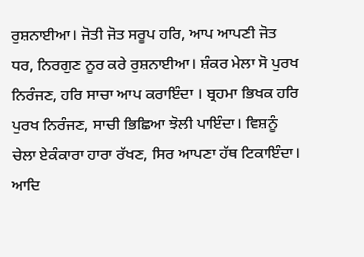ਰੁਸ਼ਨਾਈਆ। ਜੋਤੀ ਜੋਤ ਸਰੂਪ ਹਰਿ, ਆਪ ਆਪਣੀ ਜੋਤ ਧਰ, ਨਿਰਗੁਣ ਨੂਰ ਕਰੇ ਰੁਸ਼ਨਾਈਆ। ਸ਼ੰਕਰ ਮੇਲਾ ਸੋ ਪੁਰਖ ਨਿਰੰਜਣ, ਹਰਿ ਸਾਚਾ ਆਪ ਕਰਾਇੰਦਾ । ਬ੍ਰਹਮਾ ਭਿਖਕ ਹਰਿ ਪੁਰਖ ਨਿਰੰਜਣ, ਸਾਚੀ ਭਿਛਿਆ ਝੋਲੀ ਪਾਇੰਦਾ। ਵਿਸ਼ਨੂੰ ਚੇਲਾ ਏਕੰਕਾਰਾ ਹਾਰਾ ਰੱਖਣ, ਸਿਰ ਆਪਣਾ ਹੱਥ ਟਿਕਾਇੰਦਾ। ਆਦਿ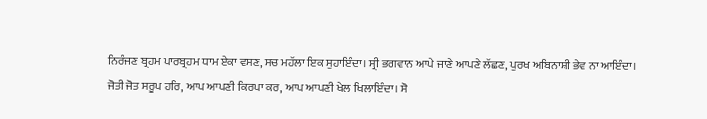ਨਿਰੰਜਣ ਬ੍ਰਹਮ ਪਾਰਬ੍ਰਹਮ ਧਾਮ ਏਕਾ ਵਸਣ, ਸਚ ਮਹੱਲਾ ਇਕ ਸੁਹਾਇੰਦਾ। ਸ੍ਰੀ ਭਗਵਾਨ ਆਪੇ ਜਾਣੇ ਆਪਣੇ ਲੱਛਣ, ਪੁਰਖ ਅਬਿਨਾਸ਼ੀ ਭੇਵ ਨਾ ਆਇੰਦਾ। ਜੋਤੀ ਜੋਤ ਸਰੂਪ ਹਰਿ, ਆਪ ਆਪਣੀ ਕਿਰਪਾ ਕਰ, ਆਪ ਆਪਣੀ ਖੇਲ ਖਿਲਾਇੰਦਾ। ਸੋ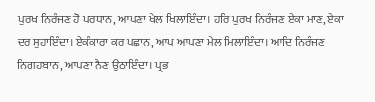ਪੁਰਖ ਨਿਰੰਜਣ ਹੋ ਪਰਧਾਨ, ਆਪਣਾ ਖੇਲ ਖਿਲਾਇੰਦਾ। ਹਰਿ ਪੁਰਖ ਨਿਰੰਜਣ ਏਕਾ ਮਾਣ, ਏਕਾ ਦਰ ਸੁਹਾਇੰਦਾ। ਏਕੰਕਾਰਾ ਕਰ ਪਛਾਨ, ਆਪ ਆਪਣਾ ਮੇਲ ਮਿਲਾਇੰਦਾ। ਆਦਿ ਨਿਰੰਜਣ ਨਿਗਹਬਾਨ, ਆਪਣਾ ਨੈਣ ਉਠਾਇੰਦਾ। ਪ੍ਰਭ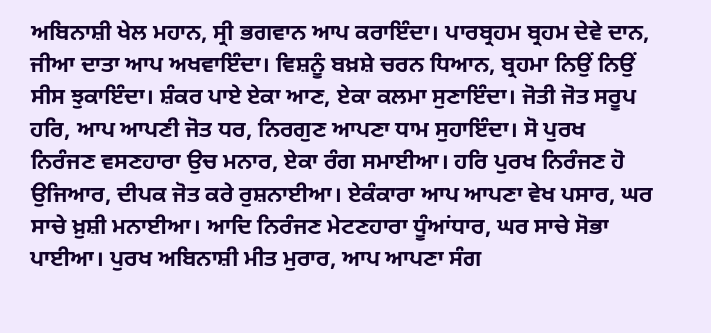ਅਬਿਨਾਸ਼ੀ ਖੇਲ ਮਹਾਨ, ਸ੍ਰੀ ਭਗਵਾਨ ਆਪ ਕਰਾਇੰਦਾ। ਪਾਰਬ੍ਰਹਮ ਬ੍ਰਹਮ ਦੇਵੇ ਦਾਨ, ਜੀਆ ਦਾਤਾ ਆਪ ਅਖਵਾਇੰਦਾ। ਵਿਸ਼ਨੂੰ ਬਖ਼ਸ਼ੇ ਚਰਨ ਧਿਆਨ, ਬ੍ਰਹਮਾ ਨਿਉਂ ਨਿਉਂ ਸੀਸ ਝੁਕਾਇੰਦਾ। ਸ਼ੰਕਰ ਪਾਏ ਏਕਾ ਆਣ, ਏਕਾ ਕਲਮਾ ਸੁਣਾਇੰਦਾ। ਜੋਤੀ ਜੋਤ ਸਰੂਪ ਹਰਿ, ਆਪ ਆਪਣੀ ਜੋਤ ਧਰ, ਨਿਰਗੁਣ ਆਪਣਾ ਧਾਮ ਸੁਹਾਇੰਦਾ। ਸੋ ਪੁਰਖ ਨਿਰੰਜਣ ਵਸਣਹਾਰਾ ਉਚ ਮਨਾਰ, ਏਕਾ ਰੰਗ ਸਮਾਈਆ। ਹਰਿ ਪੁਰਖ ਨਿਰੰਜਣ ਹੋ ਉਜਿਆਰ, ਦੀਪਕ ਜੋਤ ਕਰੇ ਰੁਸ਼ਨਾਈਆ। ਏਕੰਕਾਰਾ ਆਪ ਆਪਣਾ ਵੇਖ ਪਸਾਰ, ਘਰ ਸਾਚੇ ਖ਼ੁਸ਼ੀ ਮਨਾਈਆ। ਆਦਿ ਨਿਰੰਜਣ ਮੇਟਣਹਾਰਾ ਧੂੰਆਂਧਾਰ, ਘਰ ਸਾਚੇ ਸੋਭਾ ਪਾਈਆ। ਪੁਰਖ ਅਬਿਨਾਸ਼ੀ ਮੀਤ ਮੁਰਾਰ, ਆਪ ਆਪਣਾ ਸੰਗ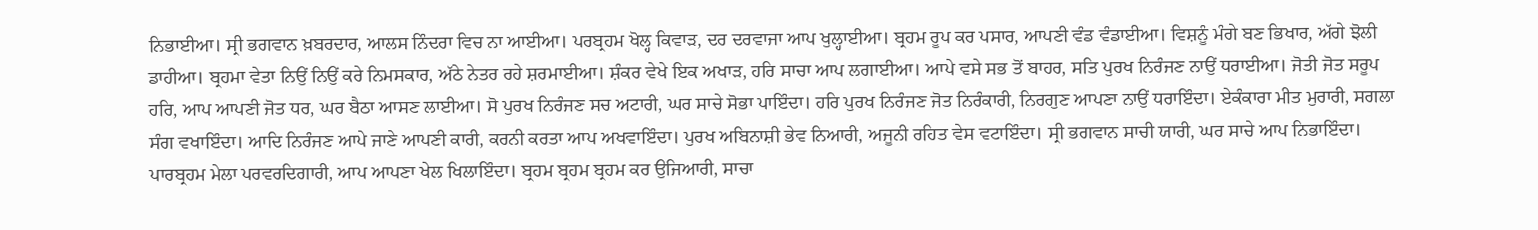ਨਿਭਾਈਆ। ਸ੍ਰੀ ਭਗਵਾਨ ਖ਼ਬਰਦਾਰ, ਆਲਸ ਨਿੰਦਰਾ ਵਿਚ ਨਾ ਆਈਆ। ਪਰਬ੍ਰਹਮ ਖੋਲ੍ਹ ਕਿਵਾੜ, ਦਰ ਦਰਵਾਜਾ ਆਪ ਖੁਲ੍ਹਾਈਆ। ਬ੍ਰਹਮ ਰੂਪ ਕਰ ਪਸਾਰ, ਆਪਣੀ ਵੰਡ ਵੰਡਾਈਆ। ਵਿਸ਼ਨੂੰ ਮੰਗੇ ਬਣ ਭਿਖਾਰ, ਅੱਗੇ ਝੋਲੀ ਡਾਹੀਆ। ਬ੍ਰਹਮਾ ਵੇਤਾ ਨਿਉਂ ਨਿਉਂ ਕਰੇ ਨਿਮਸਕਾਰ, ਅੱਠੇ ਨੇਤਰ ਰਹੇ ਸ਼ਰਮਾਈਆ। ਸ਼ੰਕਰ ਵੇਖੇ ਇਕ ਅਖਾੜ, ਹਰਿ ਸਾਚਾ ਆਪ ਲਗਾਈਆ। ਆਪੇ ਵਸੇ ਸਭ ਤੋਂ ਬਾਹਰ, ਸਤਿ ਪੁਰਖ ਨਿਰੰਜਣ ਨਾਉਂ ਧਰਾਈਆ। ਜੋਤੀ ਜੋਤ ਸਰੂਪ ਹਰਿ, ਆਪ ਆਪਣੀ ਜੋਤ ਧਰ, ਘਰ ਬੈਠਾ ਆਸਣ ਲਾਈਆ। ਸੋ ਪੁਰਖ ਨਿਰੰਜਣ ਸਚ ਅਟਾਰੀ, ਘਰ ਸਾਚੇ ਸੋਭਾ ਪਾਇੰਦਾ। ਹਰਿ ਪੁਰਖ ਨਿਰੰਜਣ ਜੋਤ ਨਿਰੰਕਾਰੀ, ਨਿਰਗੁਣ ਆਪਣਾ ਨਾਉਂ ਧਰਾਇੰਦਾ। ਏਕੰਕਾਰਾ ਮੀਤ ਮੁਰਾਰੀ, ਸਗਲਾ ਸੰਗ ਵਖਾਇੰਦਾ। ਆਦਿ ਨਿਰੰਜਣ ਆਪੇ ਜਾਣੇ ਆਪਣੀ ਕਾਰੀ, ਕਰਨੀ ਕਰਤਾ ਆਪ ਅਖਵਾਇੰਦਾ। ਪੁਰਖ ਅਬਿਨਾਸ਼ੀ ਭੇਵ ਨਿਆਰੀ, ਅਜੂਨੀ ਰਹਿਤ ਵੇਸ ਵਟਾਇੰਦਾ। ਸ੍ਰੀ ਭਗਵਾਨ ਸਾਚੀ ਯਾਰੀ, ਘਰ ਸਾਚੇ ਆਪ ਨਿਭਾਇੰਦਾ। ਪਾਰਬ੍ਰਹਮ ਮੇਲਾ ਪਰਵਰਦਿਗਾਰੀ, ਆਪ ਆਪਣਾ ਖੇਲ ਖਿਲਾਇੰਦਾ। ਬ੍ਰਹਮ ਬ੍ਰਹਮ ਬ੍ਰਹਮ ਕਰ ਉਜਿਆਰੀ, ਸਾਚਾ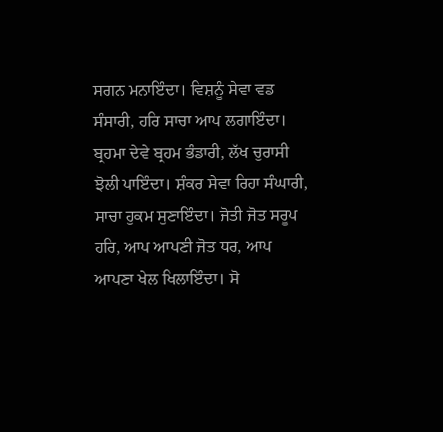ਸਗਨ ਮਨਾਇੰਦਾ। ਵਿਸ਼ਨੂੰ ਸੇਵਾ ਵਡ ਸੰਸਾਰੀ, ਹਰਿ ਸਾਚਾ ਆਪ ਲਗਾਇੰਦਾ। ਬ੍ਰਹਮਾ ਦੇਵੇ ਬ੍ਰਹਮ ਭੰਡਾਰੀ, ਲੱਖ ਚੁਰਾਸੀ ਝੋਲੀ ਪਾਇੰਦਾ। ਸ਼ੰਕਰ ਸੇਵਾ ਰਿਹਾ ਸੰਘਾਰੀ, ਸਾਚਾ ਹੁਕਮ ਸੁਣਾਇੰਦਾ। ਜੋਤੀ ਜੋਤ ਸਰੂਪ ਹਰਿ, ਆਪ ਆਪਣੀ ਜੋਤ ਧਰ, ਆਪ ਆਪਣਾ ਖੇਲ ਖਿਲਾਇੰਦਾ। ਸੋ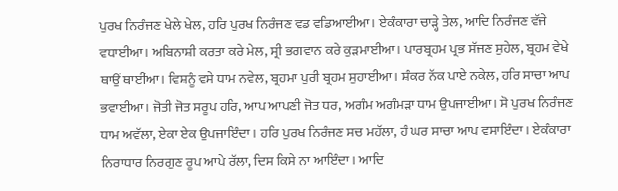ਪੁਰਖ ਨਿਰੰਜਣ ਖੇਲੇ ਖੇਲ, ਹਰਿ ਪੁਰਖ ਨਿਰੰਜਣ ਵਡ ਵਡਿਆਈਆ। ਏਕੰਕਾਰਾ ਚਾੜ੍ਹੇ ਤੇਲ, ਆਦਿ ਨਿਰੰਜਣ ਵੱਜੇ ਵਧਾਈਆ। ਅਬਿਨਾਸ਼ੀ ਕਰਤਾ ਕਰੇ ਮੇਲ, ਸ੍ਰੀ ਭਗਵਾਨ ਕਰੇ ਕੁੜਮਾਈਆ। ਪਾਰਬ੍ਰਹਮ ਪ੍ਰਭ ਸੱਜਣ ਸੁਹੇਲ, ਬ੍ਰਹਮ ਵੇਖੇ ਥਾਉਂ ਥਾਈਂਆ। ਵਿਸ਼ਨੂੰ ਵਸੇ ਧਾਮ ਨਵੇਲ, ਬ੍ਰਹਮਾ ਪੁਰੀ ਬ੍ਰਹਮ ਸੁਹਾਈਆ। ਸ਼ੰਕਰ ਨੱਕ ਪਾਏ ਨਕੇਲ, ਹਰਿ ਸਾਚਾ ਆਪ ਭਵਾਈਆ। ਜੋਤੀ ਜੋਤ ਸਰੂਪ ਹਰਿ, ਆਪ ਆਪਣੀ ਜੋਤ ਧਰ, ਅਗੰਮ ਅਗੰਮੜਾ ਧਾਮ ਉਪਜਾਈਆ। ਸੋ ਪੁਰਖ ਨਿਰੰਜਣ ਧਾਮ ਅਵੱਲਾ, ਏਕਾ ਏਕ ਉਪਜਾਇੰਦਾ। ਹਰਿ ਪੁਰਖ ਨਿਰੰਜਣ ਸਚ ਮਹੱਲਾ, ਹੰ ਘਰ ਸਾਚਾ ਆਪ ਵਸਾਇੰਦਾ। ਏਕੰਕਾਰਾ ਨਿਰਾਧਾਰ ਨਿਰਗੁਣ ਰੂਪ ਆਪੇ ਰੱਲਾ, ਦਿਸ ਕਿਸੇ ਨਾ ਆਇੰਦਾ। ਆਦਿ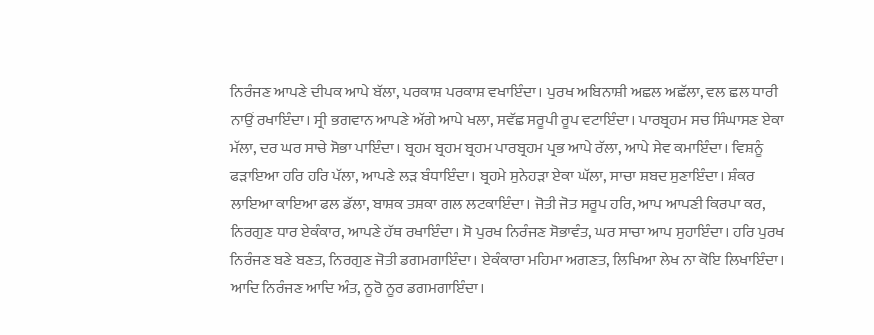ਨਿਰੰਜਣ ਆਪਣੇ ਦੀਪਕ ਆਪੇ ਬੱਲਾ, ਪਰਕਾਸ਼ ਪਰਕਾਸ਼ ਵਖਾਇੰਦਾ। ਪੁਰਖ ਅਬਿਨਾਸ਼ੀ ਅਛਲ ਅਛੱਲਾ, ਵਲ ਛਲ ਧਾਰੀ ਨਾਉਂ ਰਖਾਇੰਦਾ। ਸ੍ਰੀ ਭਗਵਾਨ ਆਪਣੇ ਅੱਗੇ ਆਪੇ ਖਲਾ, ਸਵੱਛ ਸਰੂਪੀ ਰੂਪ ਵਟਾਇੰਦਾ। ਪਾਰਬ੍ਰਹਮ ਸਚ ਸਿੰਘਾਸਣ ਏਕਾ ਮੱਲਾ, ਦਰ ਘਰ ਸਾਚੇ ਸੋਭਾ ਪਾਇੰਦਾ। ਬ੍ਰਹਮ ਬ੍ਰਹਮ ਬ੍ਰਹਮ ਪਾਰਬ੍ਰਹਮ ਪ੍ਰਭ ਆਪੇ ਰੱਲਾ, ਆਪੇ ਸੇਵ ਕਮਾਇੰਦਾ। ਵਿਸ਼ਨੂੰ ਫੜਾਇਆ ਹਰਿ ਹਰਿ ਪੱਲਾ, ਆਪਣੇ ਲੜ ਬੰਧਾਇੰਦਾ। ਬ੍ਰਹਮੇ ਸੁਨੇਹੜਾ ਏਕਾ ਘੱਲਾ, ਸਾਚਾ ਸ਼ਬਦ ਸੁਣਾਇੰਦਾ। ਸ਼ੰਕਰ ਲਾਇਆ ਕਾਇਆ ਫਲ ਡੱਲਾ, ਬਾਸ਼ਕ ਤਸ਼ਕਾ ਗਲ ਲਟਕਾਇੰਦਾ। ਜੋਤੀ ਜੋਤ ਸਰੂਪ ਹਰਿ, ਆਪ ਆਪਣੀ ਕਿਰਪਾ ਕਰ, ਨਿਰਗੁਣ ਧਾਰ ਏਕੰਕਾਰ, ਆਪਣੇ ਹੱਥ ਰਖਾਇੰਦਾ। ਸੋ ਪੁਰਖ ਨਿਰੰਜਣ ਸੋਭਾਵੰਤ, ਘਰ ਸਾਚਾ ਆਪ ਸੁਹਾਇੰਦਾ। ਹਰਿ ਪੁਰਖ ਨਿਰੰਜਣ ਬਣੇ ਬਣਤ, ਨਿਰਗੁਣ ਜੋਤੀ ਡਗਮਗਾਇੰਦਾ। ਏਕੰਕਾਰਾ ਮਹਿਮਾ ਅਗਣਤ, ਲਿਖਿਆ ਲੇਖ ਨਾ ਕੋਇ ਲਿਖਾਇੰਦਾ। ਆਦਿ ਨਿਰੰਜਣ ਆਦਿ ਅੰਤ, ਨੂਰੋ ਨੂਰ ਡਗਮਗਾਇੰਦਾ।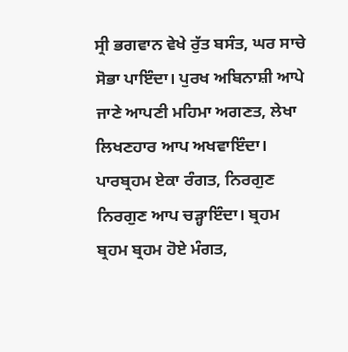ਸ੍ਰੀ ਭਗਵਾਨ ਵੇਖੇ ਰੁੱਤ ਬਸੰਤ, ਘਰ ਸਾਚੇ ਸੋਭਾ ਪਾਇੰਦਾ। ਪੁਰਖ ਅਬਿਨਾਸ਼ੀ ਆਪੇ ਜਾਣੇ ਆਪਣੀ ਮਹਿਮਾ ਅਗਣਤ, ਲੇਖਾ ਲਿਖਣਹਾਰ ਆਪ ਅਖਵਾਇੰਦਾ। ਪਾਰਬ੍ਰਹਮ ਏਕਾ ਰੰਗਤ, ਨਿਰਗੁਣ ਨਿਰਗੁਣ ਆਪ ਚੜ੍ਹਾਇੰਦਾ। ਬ੍ਰਹਮ ਬ੍ਰਹਮ ਬ੍ਰਹਮ ਹੋਏ ਮੰਗਤ,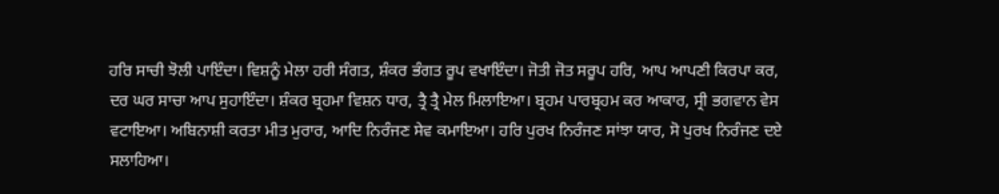ਹਰਿ ਸਾਚੀ ਝੋਲੀ ਪਾਇੰਦਾ। ਵਿਸ਼ਨੂੰ ਮੇਲਾ ਹਰੀ ਸੰਗਤ, ਸ਼ੰਕਰ ਭੰਗਤ ਰੂਪ ਵਖਾਇੰਦਾ। ਜੋਤੀ ਜੋਤ ਸਰੂਪ ਹਰਿ, ਆਪ ਆਪਣੀ ਕਿਰਪਾ ਕਰ, ਦਰ ਘਰ ਸਾਚਾ ਆਪ ਸੁਹਾਇੰਦਾ। ਸ਼ੰਕਰ ਬ੍ਰਹਮਾ ਵਿਸ਼ਨ ਧਾਰ, ਤ੍ਰੈ ਤ੍ਰੈ ਮੇਲ ਮਿਲਾਇਆ। ਬ੍ਰਹਮ ਪਾਰਬ੍ਰਹਮ ਕਰ ਆਕਾਰ, ਸ੍ਰੀ ਭਗਵਾਨ ਵੇਸ ਵਟਾਇਆ। ਅਬਿਨਾਸ਼ੀ ਕਰਤਾ ਮੀਤ ਮੁਰਾਰ, ਆਦਿ ਨਿਰੰਜਣ ਸੇਵ ਕਮਾਇਆ। ਹਰਿ ਪੁਰਖ ਨਿਰੰਜਣ ਸਾਂਝਾ ਯਾਰ, ਸੋ ਪੁਰਖ ਨਿਰੰਜਣ ਦਏ ਸਲਾਹਿਆ।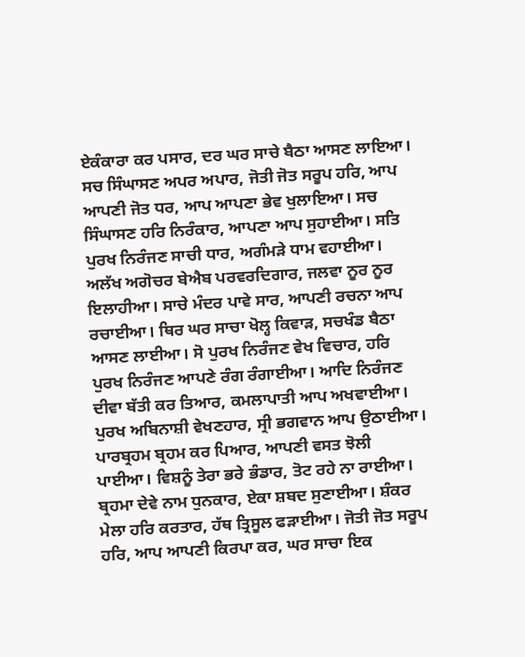ਏਕੰਕਾਰਾ ਕਰ ਪਸਾਰ, ਦਰ ਘਰ ਸਾਚੇ ਬੈਠਾ ਆਸਣ ਲਾਇਆ। ਸਚ ਸਿੰਘਾਸਣ ਅਪਰ ਅਪਾਰ, ਜੋਤੀ ਜੋਤ ਸਰੂਪ ਹਰਿ, ਆਪ ਆਪਣੀ ਜੋਤ ਧਰ, ਆਪ ਆਪਣਾ ਭੇਵ ਖੁਲਾਇਆ। ਸਚ ਸਿੰਘਾਸਣ ਹਰਿ ਨਿਰੰਕਾਰ, ਆਪਣਾ ਆਪ ਸੁਹਾਈਆ। ਸਤਿ ਪੁਰਖ ਨਿਰੰਜਣ ਸਾਚੀ ਧਾਰ, ਅਗੰਮੜੇ ਧਾਮ ਵਹਾਈਆ। ਅਲੱਖ ਅਗੋਚਰ ਬੇਐਬ ਪਰਵਰਦਿਗਾਰ, ਜਲਵਾ ਨੂਰ ਨੂਰ ਇਲਾਹੀਆ। ਸਾਚੇ ਮੰਦਰ ਪਾਵੇ ਸਾਰ, ਆਪਣੀ ਰਚਨਾ ਆਪ ਰਚਾਈਆ। ਥਿਰ ਘਰ ਸਾਚਾ ਖੋਲ੍ਹ ਕਿਵਾੜ, ਸਚਖੰਡ ਬੈਠਾ ਆਸਣ ਲਾਈਆ। ਸੋ ਪੁਰਖ ਨਿਰੰਜਣ ਵੇਖ ਵਿਚਾਰ, ਹਰਿ ਪੁਰਖ ਨਿਰੰਜਣ ਆਪਣੇ ਰੰਗ ਰੰਗਾਈਆ। ਆਦਿ ਨਿਰੰਜਣ ਦੀਵਾ ਬੱਤੀ ਕਰ ਤਿਆਰ, ਕਮਲਾਪਾਤੀ ਆਪ ਅਖਵਾਈਆ। ਪੁਰਖ ਅਬਿਨਾਸ਼ੀ ਵੇਖਣਹਾਰ, ਸ੍ਰੀ ਭਗਵਾਨ ਆਪ ਉਠਾਈਆ। ਪਾਰਬ੍ਰਹਮ ਬ੍ਰਹਮ ਕਰ ਪਿਆਰ, ਆਪਣੀ ਵਸਤ ਝੋਲੀ ਪਾਈਆ। ਵਿਸ਼ਨੂੰ ਤੇਰਾ ਭਰੇ ਭੰਡਾਰ, ਤੋਟ ਰਹੇ ਨਾ ਰਾਈਆ। ਬ੍ਰਹਮਾ ਦੇਵੇ ਨਾਮ ਧੁਨਕਾਰ, ਏਕਾ ਸ਼ਬਦ ਸੁਣਾਈਆ। ਸ਼ੰਕਰ ਮੇਲਾ ਹਰਿ ਕਰਤਾਰ, ਹੱਥ ਤ੍ਰਿਸੂਲ ਫੜਾਈਆ। ਜੋਤੀ ਜੋਤ ਸਰੂਪ ਹਰਿ, ਆਪ ਆਪਣੀ ਕਿਰਪਾ ਕਰ, ਘਰ ਸਾਚਾ ਇਕ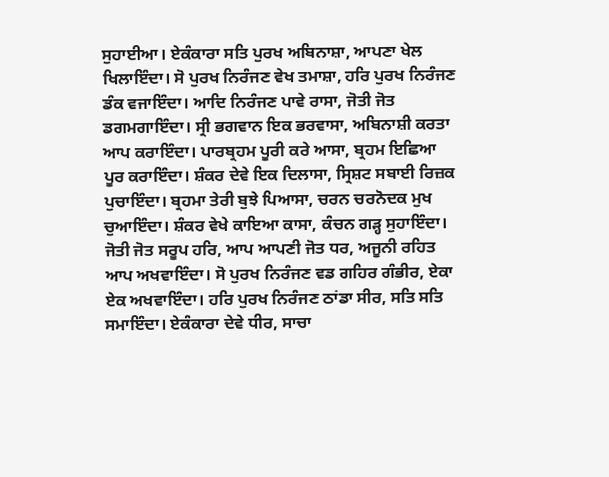ਸੁਹਾਈਆ। ਏਕੰਕਾਰਾ ਸਤਿ ਪੁਰਖ ਅਬਿਨਾਸ਼ਾ, ਆਪਣਾ ਖੇਲ ਖਿਲਾਇੰਦਾ। ਸੋ ਪੁਰਖ ਨਿਰੰਜਣ ਵੇਖ ਤਮਾਸ਼ਾ, ਹਰਿ ਪੁਰਖ ਨਿਰੰਜਣ ਡੰਕ ਵਜਾਇੰਦਾ। ਆਦਿ ਨਿਰੰਜਣ ਪਾਵੇ ਰਾਸਾ, ਜੋਤੀ ਜੋਤ ਡਗਮਗਾਇੰਦਾ। ਸ੍ਰੀ ਭਗਵਾਨ ਇਕ ਭਰਵਾਸਾ, ਅਬਿਨਾਸ਼ੀ ਕਰਤਾ ਆਪ ਕਰਾਇੰਦਾ। ਪਾਰਬ੍ਰਹਮ ਪੂਰੀ ਕਰੇ ਆਸਾ, ਬ੍ਰਹਮ ਇਛਿਆ ਪੂਰ ਕਰਾਇੰਦਾ। ਸ਼ੰਕਰ ਦੇਵੇ ਇਕ ਦਿਲਾਸਾ, ਸ੍ਰਿਸ਼ਟ ਸਬਾਈ ਰਿਜ਼ਕ ਪੁਚਾਇੰਦਾ। ਬ੍ਰਹਮਾ ਤੇਰੀ ਬੁਝੇ ਪਿਆਸਾ, ਚਰਨ ਚਰਨੋਦਕ ਮੁਖ ਚੁਆਇੰਦਾ। ਸ਼ੰਕਰ ਵੇਖੇ ਕਾਇਆ ਕਾਸਾ, ਕੰਚਨ ਗੜ੍ਹ ਸੁਹਾਇੰਦਾ। ਜੋਤੀ ਜੋਤ ਸਰੂਪ ਹਰਿ, ਆਪ ਆਪਣੀ ਜੋਤ ਧਰ, ਅਜੂਨੀ ਰਹਿਤ ਆਪ ਅਖਵਾਇੰਦਾ। ਸੋ ਪੁਰਖ ਨਿਰੰਜਣ ਵਡ ਗਹਿਰ ਗੰਭੀਰ, ਏਕਾ ਏਕ ਅਖਵਾਇੰਦਾ। ਹਰਿ ਪੁਰਖ ਨਿਰੰਜਣ ਠਾਂਡਾ ਸੀਰ, ਸਤਿ ਸਤਿ ਸਮਾਇੰਦਾ। ਏਕੰਕਾਰਾ ਦੇਵੇ ਧੀਰ, ਸਾਚਾ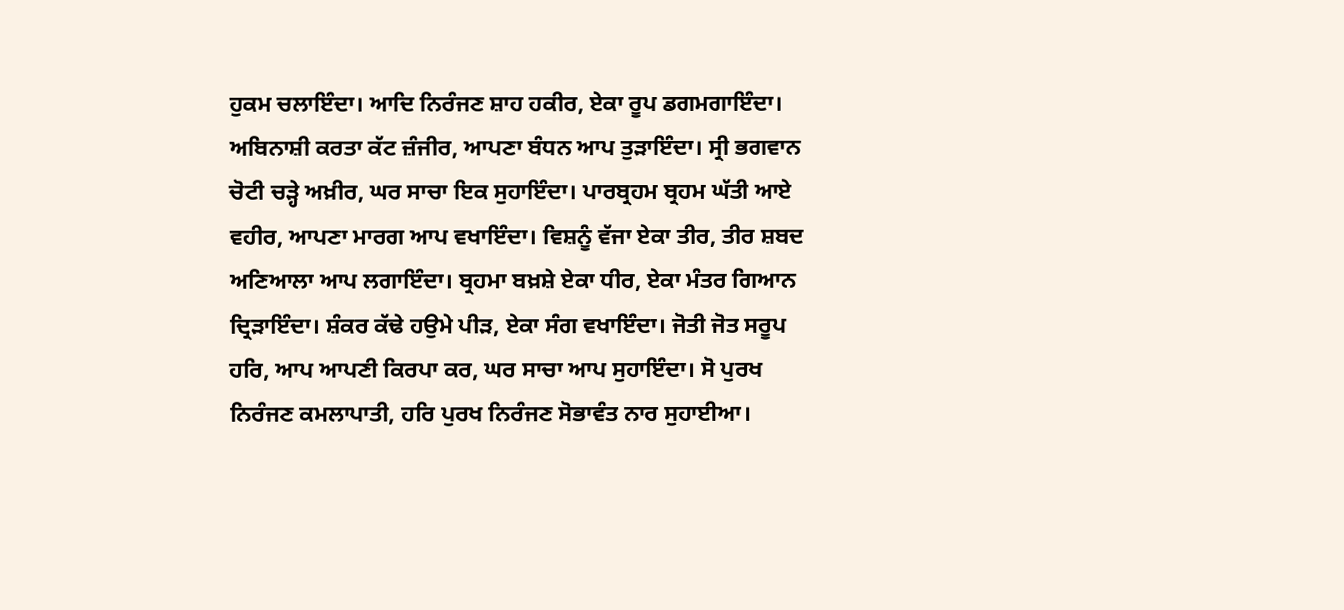ਹੁਕਮ ਚਲਾਇੰਦਾ। ਆਦਿ ਨਿਰੰਜਣ ਸ਼ਾਹ ਹਕੀਰ, ਏਕਾ ਰੂਪ ਡਗਮਗਾਇੰਦਾ। ਅਬਿਨਾਸ਼ੀ ਕਰਤਾ ਕੱਟ ਜ਼ੰਜੀਰ, ਆਪਣਾ ਬੰਧਨ ਆਪ ਤੁੜਾਇੰਦਾ। ਸ੍ਰੀ ਭਗਵਾਨ ਚੋਟੀ ਚੜ੍ਹੇ ਅਖ਼ੀਰ, ਘਰ ਸਾਚਾ ਇਕ ਸੁਹਾਇੰਦਾ। ਪਾਰਬ੍ਰਹਮ ਬ੍ਰਹਮ ਘੱਤੀ ਆਏ ਵਹੀਰ, ਆਪਣਾ ਮਾਰਗ ਆਪ ਵਖਾਇੰਦਾ। ਵਿਸ਼ਨੂੰ ਵੱਜਾ ਏਕਾ ਤੀਰ, ਤੀਰ ਸ਼ਬਦ ਅਣਿਆਲਾ ਆਪ ਲਗਾਇੰਦਾ। ਬ੍ਰਹਮਾ ਬਖ਼ਸ਼ੇ ਏਕਾ ਧੀਰ, ਏਕਾ ਮੰਤਰ ਗਿਆਨ ਦ੍ਰਿੜਾਇੰਦਾ। ਸ਼ੰਕਰ ਕੱਢੇ ਹਉਮੇ ਪੀੜ, ਏਕਾ ਸੰਗ ਵਖਾਇੰਦਾ। ਜੋਤੀ ਜੋਤ ਸਰੂਪ ਹਰਿ, ਆਪ ਆਪਣੀ ਕਿਰਪਾ ਕਰ, ਘਰ ਸਾਚਾ ਆਪ ਸੁਹਾਇੰਦਾ। ਸੋ ਪੁਰਖ ਨਿਰੰਜਣ ਕਮਲਾਪਾਤੀ, ਹਰਿ ਪੁਰਖ ਨਿਰੰਜਣ ਸੋਭਾਵੰਤ ਨਾਰ ਸੁਹਾਈਆ।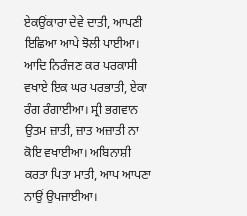ਏਕਉਂਕਾਰਾ ਦੇਵੇ ਦਾਤੀ, ਆਪਣੀ ਇਛਿਆ ਆਪੇ ਝੋਲੀ ਪਾਈਆ। ਆਦਿ ਨਿਰੰਜਣ ਕਰ ਪਰਕਾਸੀ ਵਖਾਏ ਇਕ ਘਰ ਪਰਭਾਤੀ, ਏਕਾ ਰੰਗ ਰੰਗਾਈਆ। ਸ੍ਰੀ ਭਗਵਾਨ ਉਤਮ ਜ਼ਾਤੀ, ਜ਼ਾਤ ਅਜ਼ਾਤੀ ਨਾ ਕੋਇ ਵਖਾਈਆ। ਅਬਿਨਾਸ਼ੀ ਕਰਤਾ ਪਿਤਾ ਮਾਤੀ, ਆਪ ਆਪਣਾ ਨਾਉਂ ਉਪਜਾਈਆ।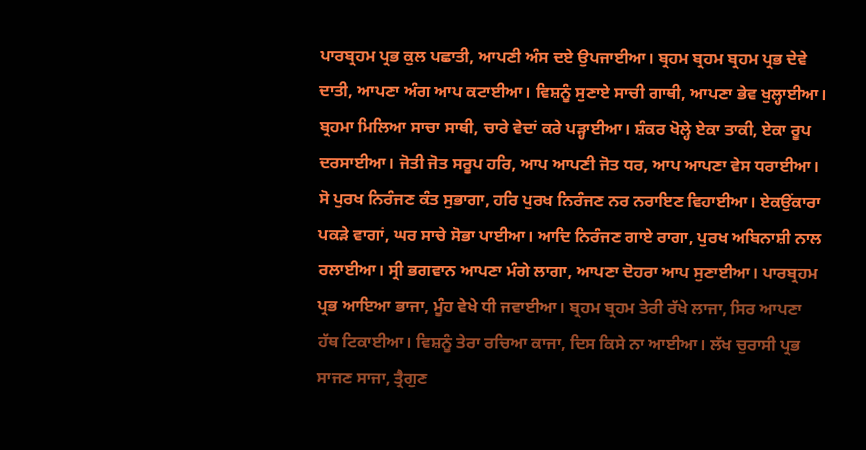ਪਾਰਬ੍ਰਹਮ ਪ੍ਰਭ ਕੁਲ ਪਛਾਤੀ, ਆਪਣੀ ਅੰਸ ਦਏ ਉਪਜਾਈਆ। ਬ੍ਰਹਮ ਬ੍ਰਹਮ ਬ੍ਰਹਮ ਪ੍ਰਭ ਦੇਵੇ ਦਾਤੀ, ਆਪਣਾ ਅੰਗ ਆਪ ਕਟਾਈਆ। ਵਿਸ਼ਨੂੰ ਸੁਣਾਏ ਸਾਚੀ ਗਾਥੀ, ਆਪਣਾ ਭੇਵ ਖੁਲ੍ਹਾਈਆ। ਬ੍ਰਹਮਾ ਮਿਲਿਆ ਸਾਚਾ ਸਾਥੀ, ਚਾਰੇ ਵੇਦਾਂ ਕਰੇ ਪੜ੍ਹਾਈਆ। ਸ਼ੰਕਰ ਖੋਲ੍ਹੇ ਏਕਾ ਤਾਕੀ, ਏਕਾ ਰੂਪ ਦਰਸਾਈਆ। ਜੋਤੀ ਜੋਤ ਸਰੂਪ ਹਰਿ, ਆਪ ਆਪਣੀ ਜੋਤ ਧਰ, ਆਪ ਆਪਣਾ ਵੇਸ ਧਰਾਈਆ। ਸੋ ਪੁਰਖ ਨਿਰੰਜਣ ਕੰਤ ਸੁਭਾਗਾ, ਹਰਿ ਪੁਰਖ ਨਿਰੰਜਣ ਨਰ ਨਰਾਇਣ ਵਿਹਾਈਆ। ਏਕਉਂਕਾਰਾ ਪਕੜੇ ਵਾਗਾਂ, ਘਰ ਸਾਚੇ ਸੋਭਾ ਪਾਈਆ। ਆਦਿ ਨਿਰੰਜਣ ਗਾਏ ਰਾਗਾ, ਪੁਰਖ ਅਬਿਨਾਸ਼ੀ ਨਾਲ ਰਲਾਈਆ। ਸ੍ਰੀ ਭਗਵਾਨ ਆਪਣਾ ਮੰਗੇ ਲਾਗਾ, ਆਪਣਾ ਦੋਹਰਾ ਆਪ ਸੁਣਾਈਆ। ਪਾਰਬ੍ਰਹਮ ਪ੍ਰਭ ਆਇਆ ਭਾਜਾ, ਮੂੰਹ ਵੇਖੇ ਧੀ ਜਵਾਈਆ। ਬ੍ਰਹਮ ਬ੍ਰਹਮ ਤੇਰੀ ਰੱਖੇ ਲਾਜਾ, ਸਿਰ ਆਪਣਾ ਹੱਥ ਟਿਕਾਈਆ। ਵਿਸ਼ਨੂੰ ਤੇਰਾ ਰਚਿਆ ਕਾਜਾ, ਦਿਸ ਕਿਸੇ ਨਾ ਆਈਆ। ਲੱਖ ਚੁਰਾਸੀ ਪ੍ਰਭ ਸਾਜਣ ਸਾਜਾ, ਤ੍ਰੈਗੁਣ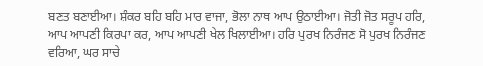ਬਣਤ ਬਣਾਈਆ। ਸ਼ੰਕਰ ਬਹਿ ਬਹਿ ਮਾਰ ਵਾਜਾ, ਭੋਲਾ ਨਾਥ ਆਪ ਉਠਾਈਆ। ਜੋਤੀ ਜੋਤ ਸਰੂਪ ਹਰਿ, ਆਪ ਆਪਣੀ ਕਿਰਪਾ ਕਰ, ਆਪ ਆਪਣੀ ਖੇਲ ਖਿਲਾਈਆ। ਹਰਿ ਪੁਰਖ ਨਿਰੰਜਣ ਸੋ ਪੁਰਖ ਨਿਰੰਜਣ ਵਰਿਆ, ਘਰ ਸਾਚੇ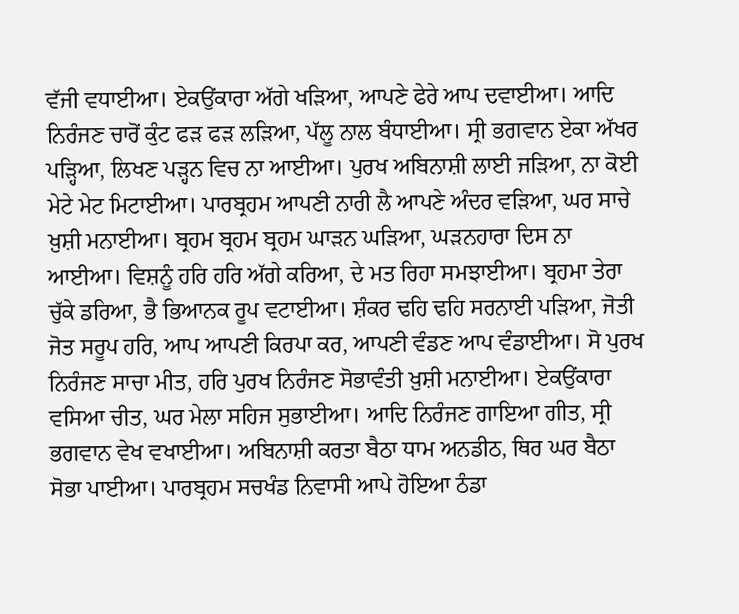ਵੱਜੀ ਵਧਾਈਆ। ਏਕਉਂਕਾਰਾ ਅੱਗੇ ਖੜਿਆ, ਆਪਣੇ ਫੇਰੇ ਆਪ ਦਵਾਈਆ। ਆਦਿ ਨਿਰੰਜਣ ਚਾਰੋਂ ਕੁੰਟ ਫੜ ਫੜ ਲੜਿਆ, ਪੱਲੂ ਨਾਲ ਬੰਧਾਈਆ। ਸ੍ਰੀ ਭਗਵਾਨ ਏਕਾ ਅੱਖਰ ਪੜ੍ਹਿਆ, ਲਿਖਣ ਪੜ੍ਹਨ ਵਿਚ ਨਾ ਆਈਆ। ਪੁਰਖ ਅਬਿਨਾਸ਼ੀ ਲਾਈ ਜੜਿਆ, ਨਾ ਕੋਈ ਮੇਟੇ ਮੇਟ ਮਿਟਾਈਆ। ਪਾਰਬ੍ਰਹਮ ਆਪਣੀ ਨਾਰੀ ਲੈ ਆਪਣੇ ਅੰਦਰ ਵੜਿਆ, ਘਰ ਸਾਚੇ ਖ਼ੁਸ਼ੀ ਮਨਾਈਆ। ਬ੍ਰਹਮ ਬ੍ਰਹਮ ਬ੍ਰਹਮ ਘਾੜਨ ਘੜਿਆ, ਘੜਨਹਾਰਾ ਦਿਸ ਨਾ ਆਈਆ। ਵਿਸ਼ਨੂੰ ਹਰਿ ਹਰਿ ਅੱਗੇ ਕਰਿਆ, ਦੇ ਮਤ ਰਿਹਾ ਸਮਝਾਈਆ। ਬ੍ਰਹਮਾ ਤੇਰਾ ਚੁੱਕੇ ਡਰਿਆ, ਭੈ ਭਿਆਨਕ ਰੂਪ ਵਟਾਈਆ। ਸ਼ੰਕਰ ਢਹਿ ਢਹਿ ਸਰਨਾਈ ਪੜਿਆ, ਜੋਤੀ ਜੋਤ ਸਰੂਪ ਹਰਿ, ਆਪ ਆਪਣੀ ਕਿਰਪਾ ਕਰ, ਆਪਣੀ ਵੰਡਣ ਆਪ ਵੰਡਾਈਆ। ਸੋ ਪੁਰਖ ਨਿਰੰਜਣ ਸਾਚਾ ਮੀਤ, ਹਰਿ ਪੁਰਖ ਨਿਰੰਜਣ ਸੋਭਾਵੰਤੀ ਖ਼ੁਸ਼ੀ ਮਨਾਈਆ। ਏਕਉਂਕਾਰਾ ਵਸਿਆ ਚੀਤ, ਘਰ ਮੇਲਾ ਸਹਿਜ ਸੁਭਾਈਆ। ਆਦਿ ਨਿਰੰਜਣ ਗਾਇਆ ਗੀਤ, ਸ੍ਰੀ ਭਗਵਾਨ ਵੇਖ ਵਖਾਈਆ। ਅਬਿਨਾਸ਼ੀ ਕਰਤਾ ਬੈਠਾ ਧਾਮ ਅਨਡੀਠ, ਥਿਰ ਘਰ ਬੈਠਾ ਸੋਭਾ ਪਾਈਆ। ਪਾਰਬ੍ਰਹਮ ਸਚਖੰਡ ਨਿਵਾਸੀ ਆਪੇ ਹੋਇਆ ਠੰਡਾ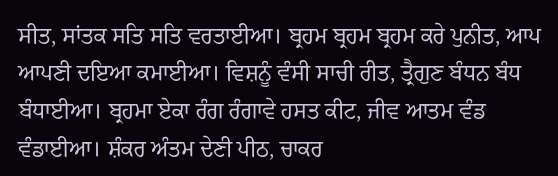ਸੀਤ, ਸਾਂਤਕ ਸਤਿ ਸਤਿ ਵਰਤਾਈਆ। ਬ੍ਰਹਮ ਬ੍ਰਹਮ ਬ੍ਰਹਮ ਕਰੇ ਪੁਨੀਤ, ਆਪ ਆਪਣੀ ਦਇਆ ਕਮਾਈਆ। ਵਿਸ਼ਨੂੰ ਵੰਸੀ ਸਾਚੀ ਰੀਤ, ਤ੍ਰੈਗੁਣ ਬੰਧਨ ਬੰਧ ਬੰਧਾਈਆ। ਬ੍ਰਹਮਾ ਏਕਾ ਰੰਗ ਰੰਗਾਵੇ ਹਸਤ ਕੀਟ, ਜੀਵ ਆਤਮ ਵੰਡ ਵੰਡਾਈਆ। ਸ਼ੰਕਰ ਅੰਤਮ ਦੇਣੀ ਪੀਠ, ਚਾਕਰ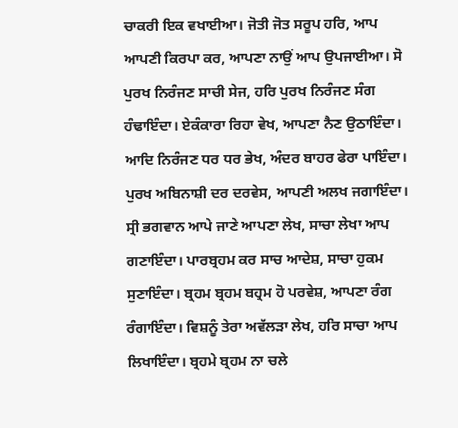ਚਾਕਰੀ ਇਕ ਵਖਾਈਆ। ਜੋਤੀ ਜੋਤ ਸਰੂਪ ਹਰਿ, ਆਪ ਆਪਣੀ ਕਿਰਪਾ ਕਰ, ਆਪਣਾ ਨਾਉਂ ਆਪ ਉਪਜਾਈਆ। ਸੋ ਪੁਰਖ ਨਿਰੰਜਣ ਸਾਚੀ ਸੇਜ, ਹਰਿ ਪੁਰਖ ਨਿਰੰਜਣ ਸੰਗ ਹੰਢਾਇੰਦਾ। ਏਕੰਕਾਰਾ ਰਿਹਾ ਵੇਖ, ਆਪਣਾ ਨੈਣ ਉਠਾਇੰਦਾ। ਆਦਿ ਨਿਰੰਜਣ ਧਰ ਧਰ ਭੇਖ, ਅੰਦਰ ਬਾਹਰ ਫੇਰਾ ਪਾਇੰਦਾ। ਪੁਰਖ ਅਬਿਨਾਸ਼ੀ ਦਰ ਦਰਵੇਸ, ਆਪਣੀ ਅਲਖ ਜਗਾਇੰਦਾ। ਸ੍ਰੀ ਭਗਵਾਨ ਆਪੇ ਜਾਣੇ ਆਪਣਾ ਲੇਖ, ਸਾਚਾ ਲੇਖਾ ਆਪ ਗਣਾਇੰਦਾ। ਪਾਰਬ੍ਰਹਮ ਕਰ ਸਾਚ ਆਦੇਸ਼, ਸਾਚਾ ਹੁਕਮ ਸੁਣਾਇੰਦਾ। ਬ੍ਰਹਮ ਬ੍ਰਹਮ ਬਹ੍ਰਮ ਹੋ ਪਰਵੇਸ਼, ਆਪਣਾ ਰੰਗ ਰੰਗਾਇੰਦਾ। ਵਿਸ਼ਨੂੰ ਤੇਰਾ ਅਵੱਲੜਾ ਲੇਖ, ਹਰਿ ਸਾਚਾ ਆਪ ਲਿਖਾਇੰਦਾ। ਬ੍ਰਹਮੇ ਬ੍ਰਹਮ ਨਾ ਚਲੇ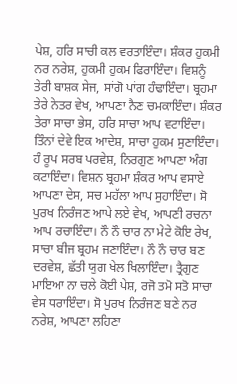ਪੇਸ਼, ਹਰਿ ਸਾਚੀ ਕਲ ਵਰਤਾਇੰਦਾ। ਸ਼ੰਕਰ ਹੁਕਮੀ ਨਰ ਨਰੇਸ਼, ਹੁਕਮੀ ਹੁਕਮ ਫਿਰਾਇੰਦਾ। ਵਿਸ਼ਨੂੰ ਤੇਰੀ ਬਾਸ਼ਕ ਸੇਜ, ਸਾਂਗੋ ਪਾਂਗ ਹੰਢਾਇੰਦਾ। ਬ੍ਰਹਮਾ ਤੇਰੇ ਨੇਤਰ ਵੇਖ, ਆਪਣਾ ਨੈਣ ਚਮਕਾਇੰਦਾ। ਸ਼ੰਕਰ ਤੇਰਾ ਸਾਚਾ ਭੇਸ, ਹਰਿ ਸਾਚਾ ਆਪ ਵਟਾਇੰਦਾ। ਤਿੰਨਾਂ ਦੇਵੇ ਇਕ ਆਦੇਸ਼, ਸਾਚਾ ਹੁਕਮ ਸੁਣਾਇੰਦਾ। ਹੰ ਰੂਪ ਸਰਬ ਪਰਵੇਸ਼, ਨਿਰਗੁਣ ਆਪਣਾ ਅੰਗ ਕਟਾਇੰਦਾ। ਵਿਸ਼ਨ ਬ੍ਰਹਮਾ ਸ਼ੰਕਰ ਆਪ ਵਸਾਏ ਆਪਣਾ ਦੇਸ, ਸਚ ਮਹੱਲਾ ਆਪ ਸੁਹਾਇੰਦਾ। ਸੋ ਪੁਰਖ ਨਿਰੰਜਣ ਆਪੇ ਲਏ ਵੇਖ, ਆਪਣੀ ਰਚਨਾ ਆਪ ਰਚਾਇੰਦਾ। ਨੌ ਨੌ ਚਾਰ ਨਾ ਮੇਟੇ ਕੋਇ ਰੇਖ, ਸਾਚਾ ਬੀਜ ਬ੍ਰਹਮ ਜਣਾਇੰਦਾ। ਨੌ ਨੌ ਚਾਰ ਬਣ ਦਰਵੇਸ਼, ਛੱਤੀ ਯੁਗ ਖੇਲ ਖਿਲਾਇੰਦਾ। ਤ੍ਰੈਗੁਣ ਮਾਇਆ ਨਾ ਚਲੇ ਕੋਈ ਪੇਸ਼, ਰਜੋ ਤਮੋ ਸਤੋ ਸਾਚਾ ਵੇਸ ਧਰਾਇੰਦਾ। ਸੋ ਪੁਰਖ ਨਿਰੰਜਣ ਬਣੇ ਨਰ ਨਰੇਸ਼, ਆਪਣਾ ਲਹਿਣਾ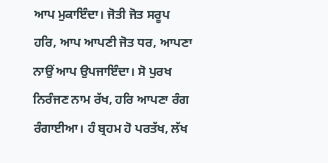ਆਪ ਮੁਕਾਇੰਦਾ। ਜੋਤੀ ਜੋਤ ਸਰੂਪ ਹਰਿ, ਆਪ ਆਪਣੀ ਜੋਤ ਧਰ, ਆਪਣਾ ਨਾਉਂ ਆਪ ਉਪਜਾਇੰਦਾ। ਸੋ ਪੁਰਖ ਨਿਰੰਜਣ ਨਾਮ ਰੱਖ, ਹਰਿ ਆਪਣਾ ਰੰਗ ਰੰਗਾਈਆ। ਹੰ ਬ੍ਰਹਮ ਹੋ ਪਰਤੱਖ, ਲੱਖ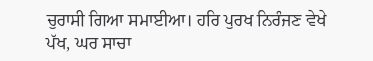ਚੁਰਾਸੀ ਗਿਆ ਸਮਾਈਆ। ਹਰਿ ਪੁਰਖ ਨਿਰੰਜਣ ਵੇਖੇ ਪੱਖ, ਘਰ ਸਾਚਾ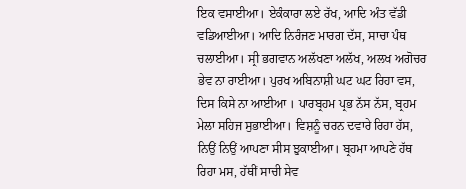ਇਕ ਵਸਾਈਆ। ਏਕੰਕਾਰਾ ਲਏ ਰੱਖ, ਆਦਿ ਅੰਤ ਵੱਡੀ ਵਡਿਆਈਆ। ਆਦਿ ਨਿਰੰਜਣ ਮਾਰਗ ਦੱਸ, ਸਾਚਾ ਪੰਥ ਚਲਾਈਆ। ਸ੍ਰੀ ਭਗਵਾਨ ਅਲੱਖਣਾ ਅਲੱਖ, ਅਲਖ ਅਗੋਚਰ ਭੇਵ ਨਾ ਰਾਈਆ। ਪੁਰਖ ਅਬਿਨਾਸ਼ੀ ਘਟ ਘਟ ਰਿਹਾ ਵਸ, ਦਿਸ ਕਿਸੇ ਨਾ ਆਈਆ । ਪਾਰਬ੍ਰਹਮ ਪ੍ਰਭ ਨੱਸ ਨੱਸ, ਬ੍ਰਹਮ ਮੇਲਾ ਸਹਿਜ ਸੁਭਾਈਆ। ਵਿਸ਼ਨੂੰ ਚਰਨ ਦਵਾਰੇ ਰਿਹਾ ਹੱਸ, ਨਿਉਂ ਨਿਉਂ ਆਪਣਾ ਸੀਸ ਝੁਕਾਈਆ। ਬ੍ਰਹਮਾ ਆਪਣੇ ਹੱਥ ਰਿਹਾ ਮਸ, ਹੱਥੀਂ ਸਾਚੀ ਸੇਵ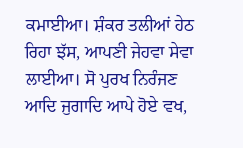ਕਮਾਈਆ। ਸ਼ੰਕਰ ਤਲੀਆਂ ਹੇਠ ਰਿਹਾ ਝੱਸ, ਆਪਣੀ ਜੇਹਵਾ ਸੇਵਾ ਲਾਈਆ। ਸੋ ਪੁਰਖ ਨਿਰੰਜਣ ਆਦਿ ਜੁਗਾਦਿ ਆਪੇ ਹੋਏ ਵਖ,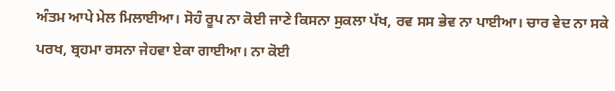ਅੰਤਮ ਆਪੇ ਮੇਲ ਮਿਲਾਈਆ। ਸੋਹੰ ਰੂਪ ਨਾ ਕੋਈ ਜਾਣੇ ਕਿਸਨਾ ਸੁਕਲਾ ਪੱਖ, ਰਵ ਸਸ ਭੇਵ ਨਾ ਪਾਈਆ। ਚਾਰ ਵੇਦ ਨਾ ਸਕੇ ਪਰਖ, ਬ੍ਰਹਮਾ ਰਸਨਾ ਜੇਹਵਾ ਏਕਾ ਗਾਈਆ। ਨਾ ਕੋਈ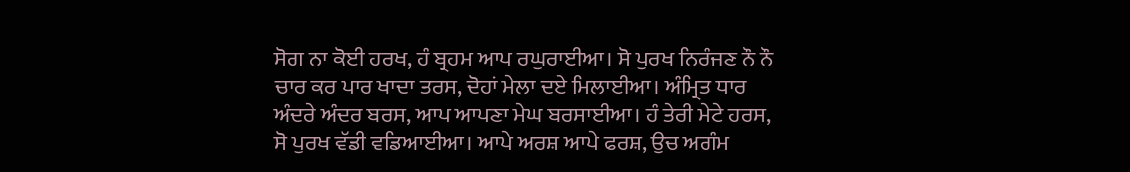ਸੋਗ ਨਾ ਕੋਈ ਹਰਖ, ਹੰ ਬ੍ਰਹਮ ਆਪ ਰਘੁਰਾਈਆ। ਸੋ ਪੁਰਖ ਨਿਰੰਜਣ ਨੌ ਨੌ ਚਾਰ ਕਰ ਪਾਰ ਖਾਦਾ ਤਰਸ, ਦੋਹਾਂ ਮੇਲਾ ਦਏ ਮਿਲਾਈਆ। ਅੰਮ੍ਰਿਤ ਧਾਰ ਅੰਦਰੇ ਅੰਦਰ ਬਰਸ, ਆਪ ਆਪਣਾ ਮੇਘ ਬਰਸਾਈਆ। ਹੰ ਤੇਰੀ ਮੇਟੇ ਹਰਸ, ਸੋ ਪੁਰਖ ਵੱਡੀ ਵਡਿਆਈਆ। ਆਪੇ ਅਰਸ਼ ਆਪੇ ਫਰਸ਼, ਉਚ ਅਗੰਮ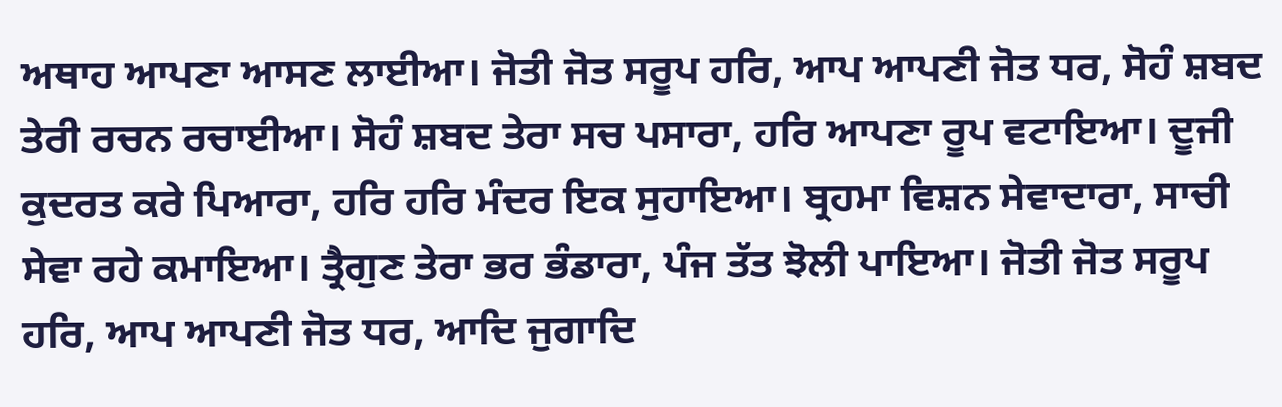ਅਥਾਹ ਆਪਣਾ ਆਸਣ ਲਾਈਆ। ਜੋਤੀ ਜੋਤ ਸਰੂਪ ਹਰਿ, ਆਪ ਆਪਣੀ ਜੋਤ ਧਰ, ਸੋਹੰ ਸ਼ਬਦ ਤੇਰੀ ਰਚਨ ਰਚਾਈਆ। ਸੋਹੰ ਸ਼ਬਦ ਤੇਰਾ ਸਚ ਪਸਾਰਾ, ਹਰਿ ਆਪਣਾ ਰੂਪ ਵਟਾਇਆ। ਦੂਜੀ ਕੁਦਰਤ ਕਰੇ ਪਿਆਰਾ, ਹਰਿ ਹਰਿ ਮੰਦਰ ਇਕ ਸੁਹਾਇਆ। ਬ੍ਰਹਮਾ ਵਿਸ਼ਨ ਸੇਵਾਦਾਰਾ, ਸਾਚੀ ਸੇਵਾ ਰਹੇ ਕਮਾਇਆ। ਤ੍ਰੈਗੁਣ ਤੇਰਾ ਭਰ ਭੰਡਾਰਾ, ਪੰਜ ਤੱਤ ਝੋਲੀ ਪਾਇਆ। ਜੋਤੀ ਜੋਤ ਸਰੂਪ ਹਰਿ, ਆਪ ਆਪਣੀ ਜੋਤ ਧਰ, ਆਦਿ ਜੁਗਾਦਿ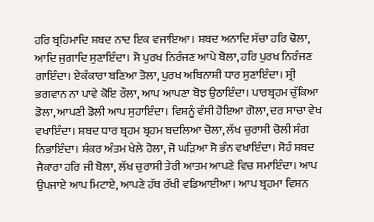ਹਰਿ ਬ੍ਰਹਿਮਾਦਿ ਸ਼ਬਦ ਨਾਦ ਇਕ ਵਜਾਇਆ। ਸ਼ਬਦ ਅਨਾਦਿ ਸੱਚਾ ਹਰਿ ਢੋਲਾ, ਆਦਿ ਜੁਗਾਦਿ ਸੁਣਾਇੰਦਾ। ਸੋ ਪੁਰਖ ਨਿਰੰਜਣ ਆਪੇ ਬੋਲਾ, ਹਰਿ ਪੁਰਖ ਨਿਰੰਜਣ ਗਾਇੰਦਾ। ਏਕੰਕਾਰਾ ਬਣਿਆ ਤੋਲਾ, ਪੁਰਖ ਅਬਿਨਾਸ਼ੀ ਧਾਰ ਸੁਣਾਇੰਦਾ। ਸ੍ਰੀ ਭਗਵਾਨ ਨਾ ਪਾਵੇ ਕੋਇ ਰੌਲਾ, ਆਪ ਆਪਣਾ ਬੋਝ ਉਠਾਇੰਦਾ। ਪਾਰਬ੍ਰਹਮ ਚੁੱਕਿਆ ਡੋਲਾ, ਆਪਣੀ ਡੋਲੀ ਆਪ ਸੁਹਾਇੰਦਾ। ਵਿਸ਼ਨੂੰ ਵੰਸੀ ਹੋਇਆ ਗੋਲਾ, ਦਰ ਸਾਚਾ ਵੇਖ ਵਖਾਇੰਦਾ। ਸ਼ਬਦ ਧਾਰ ਬ੍ਰਹਮ ਬ੍ਰਹਮ ਬਦਲਿਆ ਚੋਲਾ, ਲੱਖ ਚੁਰਾਸੀ ਚੋਲੀ ਸੰਗ ਨਿਭਾਇੰਦਾ। ਸ਼ੰਕਰ ਅੰਤਮ ਖੇਲੇ ਹੋਲਾ, ਜੋ ਘੜਿਆ ਸੋ ਭੰਨ ਵਖਾਇੰਦਾ। ਸੋਹੰ ਸ਼ਬਦ ਜੈਕਾਰਾ ਹਰਿ ਜੀ ਬੋਲਾ, ਲੱਖ ਚੁਰਾਸੀ ਤੇਰੀ ਆਤਮ ਆਪਣੇ ਵਿਚ ਸਮਾਇੰਦਾ। ਆਪ ਉਪਜਾਏ ਆਪ ਮਿਟਾਏ, ਆਪਣੇ ਹੱਥ ਰੱਖੀ ਵਡਿਆਈਆ। ਆਪ ਬ੍ਰਹਮਾ ਵਿਸ਼ਨ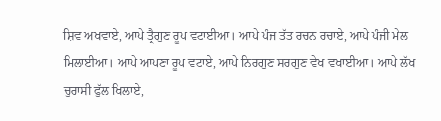ਸ਼ਿਵ ਅਖਵਾਏ, ਆਪੇ ਤ੍ਰੈਗੁਣ ਰੂਪ ਵਟਾਈਆ। ਆਪੇ ਪੰਜ ਤੱਤ ਰਚਨ ਰਚਾਏ, ਆਪੇ ਪੰਜੀ ਮੇਲ ਮਿਲਾਈਆ। ਆਪੇ ਆਪਣਾ ਰੂਪ ਵਟਾਏ, ਆਪੇ ਨਿਰਗੁਣ ਸਰਗੁਣ ਵੇਖ ਵਖਾਈਆ। ਆਪੇ ਲੱਖ ਚੁਰਾਸੀ ਫੁੱਲ ਖਿਲਾਏ,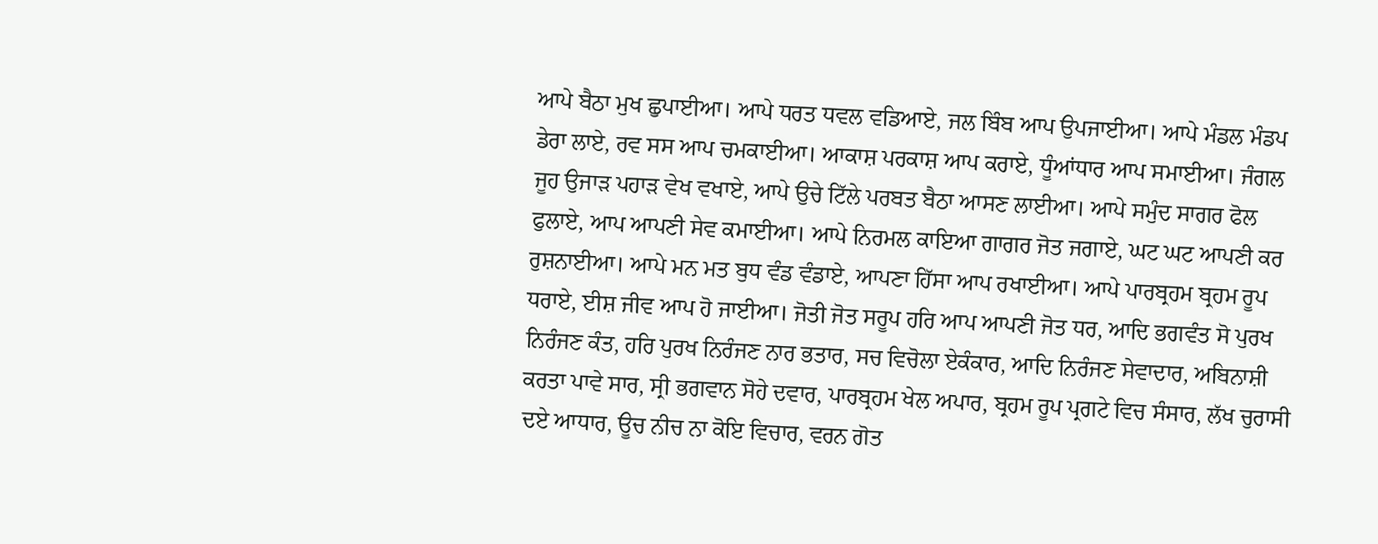ਆਪੇ ਬੈਠਾ ਮੁਖ ਛੁਪਾਈਆ। ਆਪੇ ਧਰਤ ਧਵਲ ਵਡਿਆਏ, ਜਲ ਬਿੰਬ ਆਪ ਉਪਜਾਈਆ। ਆਪੇ ਮੰਡਲ ਮੰਡਪ ਡੇਰਾ ਲਾਏ, ਰਵ ਸਸ ਆਪ ਚਮਕਾਈਆ। ਆਕਾਸ਼ ਪਰਕਾਸ਼ ਆਪ ਕਰਾਏ, ਧੂੰਆਂਧਾਰ ਆਪ ਸਮਾਈਆ। ਜੰਗਲ ਜੂਹ ਉਜਾੜ ਪਹਾੜ ਵੇਖ ਵਖਾਏ, ਆਪੇ ਉਚੇ ਟਿੱਲੇ ਪਰਬਤ ਬੈਠਾ ਆਸਣ ਲਾਈਆ। ਆਪੇ ਸਮੁੰਦ ਸਾਗਰ ਫੋਲ ਫੁਲਾਏ, ਆਪ ਆਪਣੀ ਸੇਵ ਕਮਾਈਆ। ਆਪੇ ਨਿਰਮਲ ਕਾਇਆ ਗਾਗਰ ਜੋਤ ਜਗਾਏ, ਘਟ ਘਟ ਆਪਣੀ ਕਰ ਰੁਸ਼ਨਾਈਆ। ਆਪੇ ਮਨ ਮਤ ਬੁਧ ਵੰਡ ਵੰਡਾਏ, ਆਪਣਾ ਹਿੱਸਾ ਆਪ ਰਖਾਈਆ। ਆਪੇ ਪਾਰਬ੍ਰਹਮ ਬ੍ਰਹਮ ਰੂਪ ਧਰਾਏ, ਈਸ਼ ਜੀਵ ਆਪ ਹੋ ਜਾਈਆ। ਜੋਤੀ ਜੋਤ ਸਰੂਪ ਹਰਿ ਆਪ ਆਪਣੀ ਜੋਤ ਧਰ, ਆਦਿ ਭਗਵੰਤ ਸੋ ਪੁਰਖ ਨਿਰੰਜਣ ਕੰਤ, ਹਰਿ ਪੁਰਖ ਨਿਰੰਜਣ ਨਾਰ ਭਤਾਰ, ਸਚ ਵਿਚੋਲਾ ਏਕੰਕਾਰ, ਆਦਿ ਨਿਰੰਜਣ ਸੇਵਾਦਾਰ, ਅਬਿਨਾਸ਼ੀ ਕਰਤਾ ਪਾਵੇ ਸਾਰ, ਸ੍ਰੀ ਭਗਵਾਨ ਸੋਹੇ ਦਵਾਰ, ਪਾਰਬ੍ਰਹਮ ਖੇਲ ਅਪਾਰ, ਬ੍ਰਹਮ ਰੂਪ ਪ੍ਰਗਟੇ ਵਿਚ ਸੰਸਾਰ, ਲੱਖ ਚੁਰਾਸੀ ਦਏ ਆਧਾਰ, ਊਚ ਨੀਚ ਨਾ ਕੋਇ ਵਿਚਾਰ, ਵਰਨ ਗੋਤ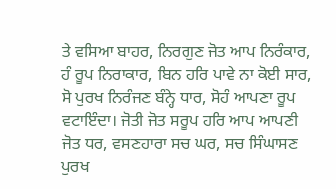ਤੇ ਵਸਿਆ ਬਾਹਰ, ਨਿਰਗੁਣ ਜੋਤ ਆਪ ਨਿਰੰਕਾਰ, ਹੰ ਰੂਪ ਨਿਰਾਕਾਰ, ਬਿਨ ਹਰਿ ਪਾਵੇ ਨਾ ਕੋਈ ਸਾਰ, ਸੋ ਪੁਰਖ ਨਿਰੰਜਣ ਬੰਨ੍ਹੇ ਧਾਰ, ਸੋਹੰ ਆਪਣਾ ਰੂਪ ਵਟਾਇੰਦਾ। ਜੋਤੀ ਜੋਤ ਸਰੂਪ ਹਰਿ ਆਪ ਆਪਣੀ ਜੋਤ ਧਰ, ਵਸਣਹਾਰਾ ਸਚ ਘਰ, ਸਚ ਸਿੰਘਾਸਣ ਪੁਰਖ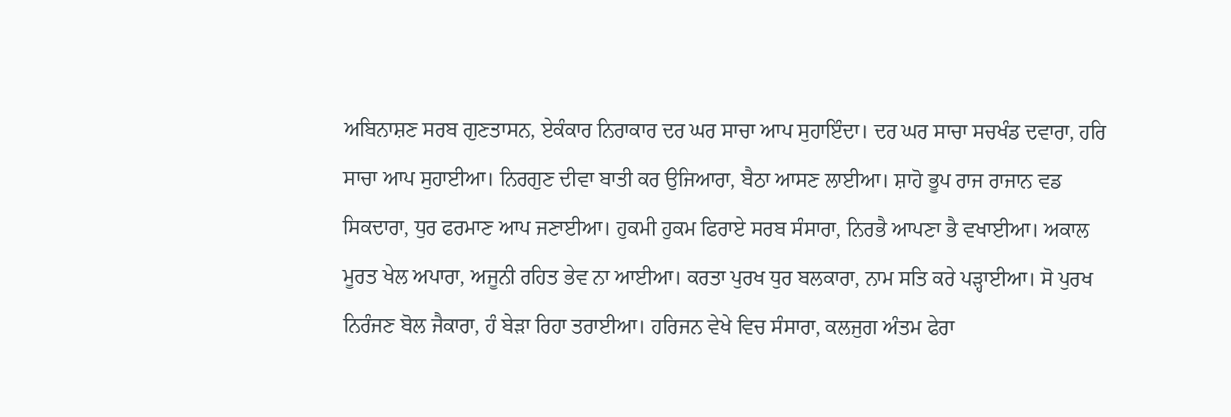ਅਬਿਨਾਸ਼ਣ ਸਰਬ ਗੁਣਤਾਸਨ, ਏਕੰਕਾਰ ਨਿਰਾਕਾਰ ਦਰ ਘਰ ਸਾਚਾ ਆਪ ਸੁਹਾਇੰਦਾ। ਦਰ ਘਰ ਸਾਚਾ ਸਚਖੰਡ ਦਵਾਰਾ, ਹਰਿ ਸਾਚਾ ਆਪ ਸੁਹਾਈਆ। ਨਿਰਗੁਣ ਦੀਵਾ ਬਾਤੀ ਕਰ ਉਜਿਆਰਾ, ਬੈਠਾ ਆਸਣ ਲਾਈਆ। ਸ਼ਾਹੋ ਭੂਪ ਰਾਜ ਰਾਜਾਨ ਵਡ ਸਿਕਦਾਰਾ, ਧੁਰ ਫਰਮਾਣ ਆਪ ਜਣਾਈਆ। ਹੁਕਮੀ ਹੁਕਮ ਫਿਰਾਏ ਸਰਬ ਸੰਸਾਰਾ, ਨਿਰਭੈ ਆਪਣਾ ਭੈ ਵਖਾਈਆ। ਅਕਾਲ ਮੂਰਤ ਖੇਲ ਅਪਾਰਾ, ਅਜੂਨੀ ਰਹਿਤ ਭੇਵ ਨਾ ਆਈਆ। ਕਰਤਾ ਪੁਰਖ ਧੁਰ ਬਲਕਾਰਾ, ਨਾਮ ਸਤਿ ਕਰੇ ਪੜ੍ਹਾਈਆ। ਸੋ ਪੁਰਖ ਨਿਰੰਜਣ ਬੋਲ ਜੈਕਾਰਾ, ਹੰ ਬੇੜਾ ਰਿਹਾ ਤਰਾਈਆ। ਹਰਿਜਨ ਵੇਖੇ ਵਿਚ ਸੰਸਾਰਾ, ਕਲਜੁਗ ਅੰਤਮ ਫੇਰਾ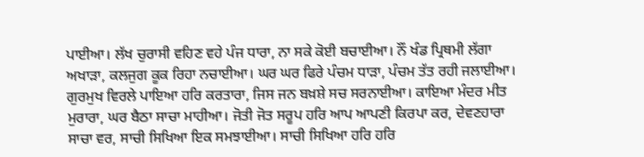ਪਾਈਆ। ਲੱਖ ਚੁਰਾਸੀ ਵਹਿਣ ਵਹੇ ਪੰਜ ਧਾਰਾ, ਨਾ ਸਕੇ ਕੋਈ ਬਚਾਈਆ। ਨੌਂ ਖੰਡ ਪ੍ਰਿਥਮੀ ਲੱਗਾ ਅਖਾੜਾ, ਕਲਜੁਗ ਕੂਕ ਰਿਹਾ ਨਚਾਈਆ। ਘਰ ਘਰ ਫਿਰੇ ਪੰਚਮ ਧਾੜਾ, ਪੰਚਮ ਤੱਤ ਰਹੀ ਜਲਾਈਆ। ਗੁਰਮੁਖ ਵਿਰਲੇ ਪਾਇਆ ਹਰਿ ਕਰਤਾਰਾ, ਜਿਸ ਜਨ ਬਖ਼ਸ਼ੇ ਸਚ ਸਰਨਾਈਆ। ਕਾਇਆ ਮੰਦਰ ਮੀਤ ਮੁਰਾਰਾ, ਘਰ ਬੈਠਾ ਸਾਚਾ ਮਾਹੀਆ। ਜੋਤੀ ਜੋਤ ਸਰੂਪ ਹਰਿ ਆਪ ਆਪਣੀ ਕਿਰਪਾ ਕਰ, ਦੇਵਣਹਾਰਾ ਸਾਚਾ ਵਰ, ਸਾਚੀ ਸਿਖਿਆ ਇਕ ਸਮਝਾਈਆ। ਸਾਚੀ ਸਿਖਿਆ ਹਰਿ ਹਰਿ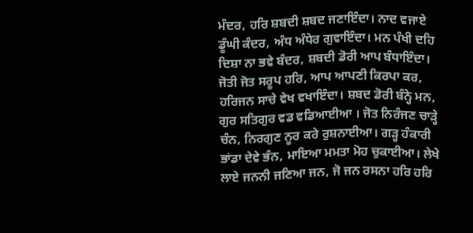ਮੰਦਰ, ਹਰਿ ਸ਼ਬਦੀ ਸ਼ਬਦ ਜਣਾਇੰਦਾ। ਨਾਦ ਵਜਾਏ ਡੂੰਘੀ ਕੰਦਰ, ਅੰਧ ਅੰਧੇਰ ਗੁਵਾਇੰਦਾ। ਮਨ ਪੰਖੀ ਦਹਿ ਦਿਸ਼ਾ ਨਾ ਭਵੇ ਬੰਦਰ, ਸ਼ਬਦੀ ਡੋਰੀ ਆਪ ਬੰਧਾਇੰਦਾ। ਜੋਤੀ ਜੋਤ ਸਰੂਪ ਹਰਿ, ਆਪ ਆਪਣੀ ਕਿਰਪਾ ਕਰ, ਹਰਿਜਨ ਸਾਚੇ ਵੇਖ ਵਖਾਇੰਦਾ। ਸ਼ਬਦ ਡੋਰੀ ਬੰਨ੍ਹੇ ਮਨ, ਗੁਰ ਸਤਿਗੁਰ ਵਡ ਵਡਿਆਈਆ । ਜੋਤ ਨਿਰੰਜਣ ਚਾੜ੍ਹੇ ਚੰਨ, ਨਿਰਗੁਣ ਨੂਰ ਕਰੇ ਰੁਸ਼ਨਾਈਆ। ਗੜ੍ਹ ਹੰਕਾਰੀ ਭਾਂਡਾ ਦੇਵੇ ਭੰਨ, ਮਾਇਆ ਮਮਤਾ ਮੋਹ ਚੁਕਾਈਆ। ਲੇਖੇ ਲਾਏ ਜਨਨੀ ਜਣਿਆ ਜਨ, ਜੋ ਜਨ ਰਸਨਾ ਹਰਿ ਹਰਿ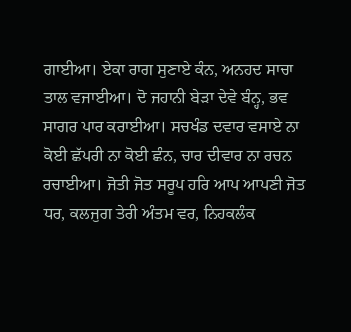ਗਾਈਆ। ਏਕਾ ਰਾਗ ਸੁਣਾਏ ਕੰਨ, ਅਨਹਦ ਸਾਚਾ ਤਾਲ ਵਜਾਈਆ। ਦੋ ਜਹਾਨੀ ਬੇੜਾ ਦੇਵੇ ਬੰਨ੍ਹ, ਭਵ ਸਾਗਰ ਪਾਰ ਕਰਾਈਆ। ਸਚਖੰਡ ਦਵਾਰ ਵਸਾਏ ਨਾ ਕੋਈ ਛੱਪਰੀ ਨਾ ਕੋਈ ਛੰਨ, ਚਾਰ ਦੀਵਾਰ ਨਾ ਰਚਨ ਰਚਾਈਆ। ਜੋਤੀ ਜੋਤ ਸਰੂਪ ਹਰਿ ਆਪ ਆਪਣੀ ਜੋਤ ਧਰ, ਕਲਜੁਗ ਤੇਰੀ ਅੰਤਮ ਵਰ, ਨਿਹਕਲੰਕ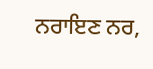ਨਰਾਇਣ ਨਰ,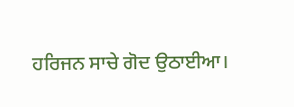ਹਰਿਜਨ ਸਾਚੇ ਗੋਦ ਉਠਾਈਆ।